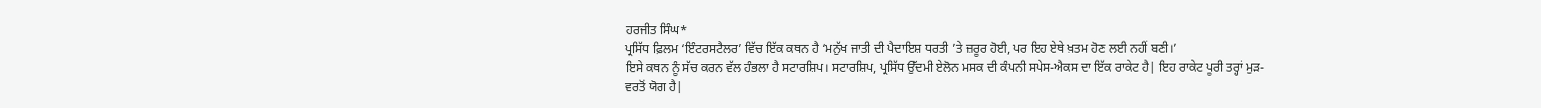ਹਰਜੀਤ ਸਿੰਘ*
ਪ੍ਰਸਿੱਧ ਫ਼ਿਲਮ ‘ਇੰਟਰਸਟੈਲਰ’ ਵਿੱਚ ਇੱਕ ਕਥਨ ਹੈ ‘ਮਨੁੱਖ ਜਾਤੀ ਦੀ ਪੈਦਾਇਸ਼ ਧਰਤੀ ’ਤੇ ਜ਼ਰੂਰ ਹੋਈ, ਪਰ ਇਹ ਏਥੇ ਖ਼ਤਮ ਹੋਣ ਲਈ ਨਹੀਂ ਬਣੀ।’
ਇਸੇ ਕਥਨ ਨੂੰ ਸੱਚ ਕਰਨ ਵੱਲ ਹੰਭਲਾ ਹੈ ਸਟਾਰਸ਼ਿਪ। ਸਟਾਰਸ਼ਿਪ, ਪ੍ਰਸਿੱਧ ਉੱਦਮੀ ਏਲੋਨ ਮਸਕ ਦੀ ਕੰਪਨੀ ਸਪੇਸ-ਐਕਸ ਦਾ ਇੱਕ ਰਾਕੇਟ ਹੈ| ਇਹ ਰਾਕੇਟ ਪੂਰੀ ਤਰ੍ਹਾਂ ਮੁੜ-ਵਰਤੋਂ ਯੋਗ ਹੈ|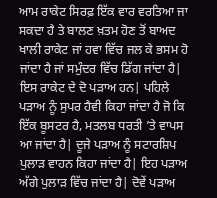ਆਮ ਰਾਕੇਟ ਸਿਰਫ਼ ਇੱਕ ਵਾਰ ਵਰਤਿਆ ਜਾ ਸਕਦਾ ਹੈ ਤੇ ਬਾਲਣ ਖ਼ਤਮ ਹੋਣ ਤੋਂ ਬਾਅਦ ਖਾਲੀ ਰਾਕੇਟ ਜਾਂ ਹਵਾ ਵਿੱਚ ਜਲ ਕੇ ਭਸਮ ਹੋ ਜਾਂਦਾ ਹੈ ਜਾਂ ਸਮੁੰਦਰ ਵਿੱਚ ਡਿੱਗ ਜਾਂਦਾ ਹੈ|
ਇਸ ਰਾਕੇਟ ਦੇ ਦੋ ਪੜਾਅ ਹਨ| ਪਹਿਲੇ ਪੜਾਅ ਨੂੰ ਸੁਪਰ ਹੈਵੀ ਕਿਹਾ ਜਾਂਦਾ ਹੈ ਜੋ ਕਿ ਇੱਕ ਬੂਸਟਰ ਹੈ, ਮਤਲਬ ਧਰਤੀ ’ਤੇ ਵਾਪਸ ਆ ਜਾਂਦਾ ਹੈ| ਦੂਜੇ ਪੜਾਅ ਨੂੰ ਸਟਾਰਸ਼ਿਪ ਪੁਲਾੜ ਵਾਹਨ ਕਿਹਾ ਜਾਂਦਾ ਹੈ| ਇਹ ਪੜਾਅ ਅੱਗੇ ਪੁਲਾੜ ਵਿੱਚ ਜਾਂਦਾ ਹੈ| ਦੋਵੇਂ ਪੜਾਅ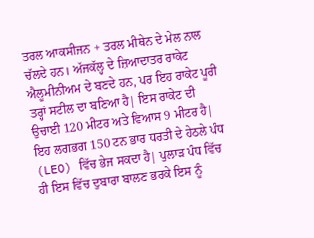ਤਰਲ ਆਕਸੀਜਨ + ਤਰਲ ਮੀਥੇਨ ਦੇ ਮੇਲ ਨਾਲ ਚੱਲਦੇ ਹਨ। ਅੱਜਕੱਲ੍ਹ ਦੇ ਜ਼ਿਆਦਾਤਰ ਰਾਕੇਟ ਐਲੂਮੀਨੀਅਮ ਦੇ ਬਣਦੇ ਹਨ, ਪਰ ਇਹ ਰਾਕੇਟ ਪੂਰੀ ਤਰ੍ਹਾਂ ਸਟੀਲ ਦਾ ਬਣਿਆ ਹੈ| ਇਸ ਰਾਕੇਟ ਦੀ ਉਚਾਈ 120 ਮੀਟਰ ਅਤੇ ਵਿਆਸ 9 ਮੀਟਰ ਹੈ| ਇਹ ਲਗਭਗ 150 ਟਨ ਭਾਰ ਧਰਤੀ ਦੇ ਹੇਠਲੇ ਪੰਧ (LEO) ਵਿੱਚ ਭੇਜ ਸਕਦਾ ਹੈ| ਪੁਲਾੜ ਪੰਧ ਵਿੱਚ ਹੀ ਇਸ ਵਿੱਚ ਦੁਬਾਰਾ ਬਾਲਣ ਭਰਕੇ ਇਸ ਨੂੰ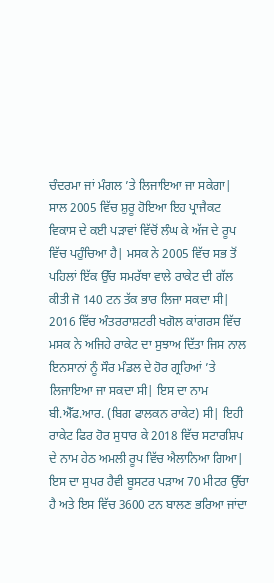ਚੰਦਰਮਾ ਜਾਂ ਮੰਗਲ ’ਤੇ ਲਿਜਾਇਆ ਜਾ ਸਕੇਗਾ|
ਸਾਲ 2005 ਵਿੱਚ ਸ਼ੁਰੂ ਹੋਇਆ ਇਹ ਪ੍ਰਾਜੈਕਟ ਵਿਕਾਸ ਦੇ ਕਈ ਪੜਾਵਾਂ ਵਿੱਚੋਂ ਲੰਘ ਕੇ ਅੱਜ ਦੇ ਰੂਪ ਵਿੱਚ ਪਹੁੰਚਿਆ ਹੈ| ਮਸਕ ਨੇ 2005 ਵਿੱਚ ਸਭ ਤੋਂ ਪਹਿਲਾਂ ਇੱਕ ਉੱਚ ਸਮਰੱਥਾ ਵਾਲੇ ਰਾਕੇਟ ਦੀ ਗੱਲ ਕੀਤੀ ਜੋ 140 ਟਨ ਤੱਕ ਭਾਰ ਲਿਜਾ ਸਕਦਾ ਸੀ| 2016 ਵਿੱਚ ਅੰਤਰਰਾਸ਼ਟਰੀ ਖਗੋਲ ਕਾਂਗਰਸ ਵਿੱਚ ਮਸਕ ਨੇ ਅਜਿਹੇ ਰਾਕੇਟ ਦਾ ਸੁਝਾਅ ਦਿੱਤਾ ਜਿਸ ਨਾਲ ਇਨਸਾਨਾਂ ਨੂੰ ਸੌਰ ਮੰਡਲ ਦੇ ਹੋਰ ਗ੍ਰਹਿਆਂ ’ਤੇ ਲਿਜਾਇਆ ਜਾ ਸਕਦਾ ਸੀ| ਇਸ ਦਾ ਨਾਮ ਬੀ.ਐੱਫ.ਆਰ. (ਬਿਗ ਫਾਲਕਨ ਰਾਕੇਟ) ਸੀ| ਇਹੀ ਰਾਕੇਟ ਫਿਰ ਹੋਰ ਸੁਧਾਰ ਕੇ 2018 ਵਿੱਚ ਸਟਾਰਸ਼ਿਪ ਦੇ ਨਾਮ ਹੇਠ ਅਮਲੀ ਰੂਪ ਵਿੱਚ ਐਲਾਨਿਆ ਗਿਆ|
ਇਸ ਦਾ ਸੁਪਰ ਹੈਵੀ ਬੂਸਟਰ ਪੜਾਅ 70 ਮੀਟਰ ਉੱਚਾ ਹੈ ਅਤੇ ਇਸ ਵਿੱਚ 3600 ਟਨ ਬਾਲਣ ਭਰਿਆ ਜਾਂਦਾ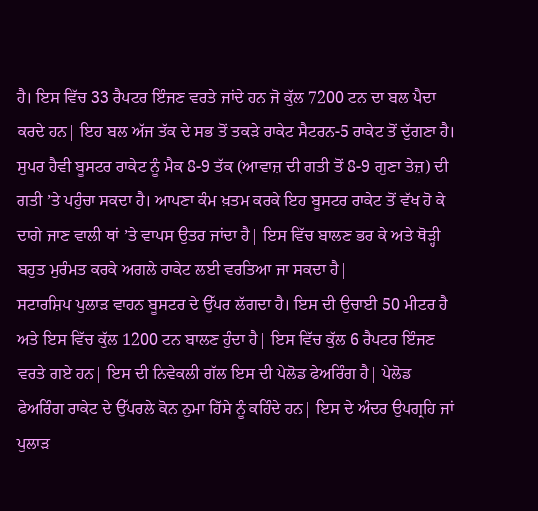ਹੈ। ਇਸ ਵਿੱਚ 33 ਰੈਪਟਰ ਇੰਜਣ ਵਰਤੇ ਜਾਂਦੇ ਹਨ ਜੋ ਕੁੱਲ 7200 ਟਨ ਦਾ ਬਲ ਪੈਦਾ ਕਰਦੇ ਹਨ| ਇਹ ਬਲ ਅੱਜ ਤੱਕ ਦੇ ਸਭ ਤੋਂ ਤਕੜੇ ਰਾਕੇਟ ਸੈਟਰਨ-5 ਰਾਕੇਟ ਤੋਂ ਦੁੱਗਣਾ ਹੈ। ਸੁਪਰ ਹੈਵੀ ਬੂਸਟਰ ਰਾਕੇਟ ਨੂੰ ਮੈਕ 8-9 ਤੱਕ (ਆਵਾਜ਼ ਦੀ ਗਤੀ ਤੋਂ 8-9 ਗੁਣਾ ਤੇਜ਼) ਦੀ ਗਤੀ ’ਤੇ ਪਹੁੰਚਾ ਸਕਦਾ ਹੈ। ਆਪਣਾ ਕੰਮ ਖ਼ਤਮ ਕਰਕੇ ਇਹ ਬੂਸਟਰ ਰਾਕੇਟ ਤੋਂ ਵੱਖ ਹੋ ਕੇ ਦਾਗੇ ਜਾਣ ਵਾਲੀ ਥਾਂ ’ਤੇ ਵਾਪਸ ਉਤਰ ਜਾਂਦਾ ਹੈ| ਇਸ ਵਿੱਚ ਬਾਲਣ ਭਰ ਕੇ ਅਤੇ ਥੋੜ੍ਹੀ ਬਹੁਤ ਮੁਰੰਮਤ ਕਰਕੇ ਅਗਲੇ ਰਾਕੇਟ ਲਈ ਵਰਤਿਆ ਜਾ ਸਕਦਾ ਹੈ|
ਸਟਾਰਸ਼ਿਪ ਪੁਲਾੜ ਵਾਹਨ ਬੂਸਟਰ ਦੇ ਉੱਪਰ ਲੱਗਦਾ ਹੈ। ਇਸ ਦੀ ਉਚਾਈ 50 ਮੀਟਰ ਹੈ ਅਤੇ ਇਸ ਵਿੱਚ ਕੁੱਲ 1200 ਟਨ ਬਾਲਣ ਹੁੰਦਾ ਹੈ| ਇਸ ਵਿੱਚ ਕੁੱਲ 6 ਰੈਪਟਰ ਇੰਜਣ ਵਰਤੇ ਗਏ ਹਨ| ਇਸ ਦੀ ਨਿਵੇਕਲੀ ਗੱਲ ਇਸ ਦੀ ਪੇਲੋਡ ਫੇਅਰਿੰਗ ਹੈ| ਪੇਲੋਡ ਫੇਅਰਿੰਗ ਰਾਕੇਟ ਦੇ ਉੱਪਰਲੇ ਕੋਨ ਨੁਮਾ ਹਿੱਸੇ ਨੂੰ ਕਹਿੰਦੇ ਹਨ| ਇਸ ਦੇ ਅੰਦਰ ਉਪਗ੍ਰਹਿ ਜਾਂ ਪੁਲਾੜ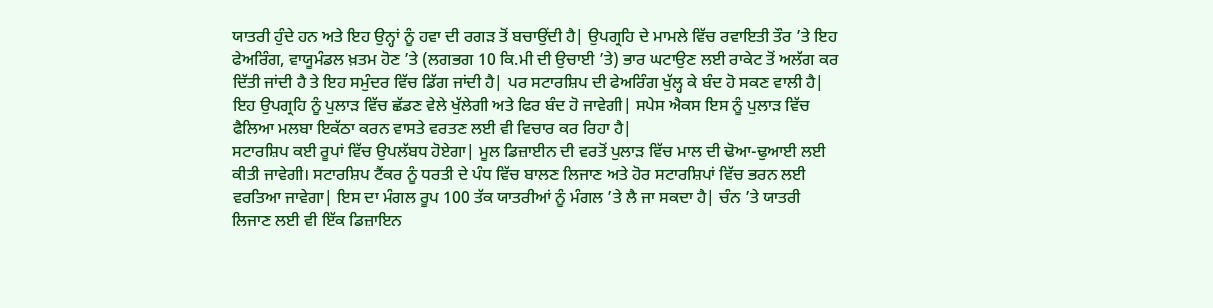ਯਾਤਰੀ ਹੁੰਦੇ ਹਨ ਅਤੇ ਇਹ ਉਨ੍ਹਾਂ ਨੂੰ ਹਵਾ ਦੀ ਰਗੜ ਤੋਂ ਬਚਾਉਂਦੀ ਹੈ| ਉਪਗ੍ਰਹਿ ਦੇ ਮਾਮਲੇ ਵਿੱਚ ਰਵਾਇਤੀ ਤੌਰ ’ਤੇ ਇਹ ਫੇਅਰਿੰਗ, ਵਾਯੂਮੰਡਲ ਖ਼ਤਮ ਹੋਣ ’ਤੇ (ਲਗਭਗ 10 ਕਿ.ਮੀ ਦੀ ਉਚਾਈ ’ਤੇ) ਭਾਰ ਘਟਾਉਣ ਲਈ ਰਾਕੇਟ ਤੋਂ ਅਲੱਗ ਕਰ ਦਿੱਤੀ ਜਾਂਦੀ ਹੈ ਤੇ ਇਹ ਸਮੁੰਦਰ ਵਿੱਚ ਡਿੱਗ ਜਾਂਦੀ ਹੈ| ਪਰ ਸਟਾਰਸ਼ਿਪ ਦੀ ਫੇਅਰਿੰਗ ਖੁੱਲ੍ਹ ਕੇ ਬੰਦ ਹੋ ਸਕਣ ਵਾਲੀ ਹੈ| ਇਹ ਉਪਗ੍ਰਹਿ ਨੂੰ ਪੁਲਾੜ ਵਿੱਚ ਛੱਡਣ ਵੇਲੇ ਖੁੱਲੇਗੀ ਅਤੇ ਫਿਰ ਬੰਦ ਹੋ ਜਾਵੇਗੀ| ਸਪੇਸ ਐਕਸ ਇਸ ਨੂੰ ਪੁਲਾੜ ਵਿੱਚ ਫੈਲਿਆ ਮਲਬਾ ਇਕੱਠਾ ਕਰਨ ਵਾਸਤੇ ਵਰਤਣ ਲਈ ਵੀ ਵਿਚਾਰ ਕਰ ਰਿਹਾ ਹੈ|
ਸਟਾਰਸ਼ਿਪ ਕਈ ਰੂਪਾਂ ਵਿੱਚ ਉਪਲੱਬਧ ਹੋਏਗਾ| ਮੂਲ ਡਿਜ਼ਾਈਨ ਦੀ ਵਰਤੋਂ ਪੁਲਾੜ ਵਿੱਚ ਮਾਲ ਦੀ ਢੋਆ-ਢੁਆਈ ਲਈ ਕੀਤੀ ਜਾਵੇਗੀ। ਸਟਾਰਸ਼ਿਪ ਟੈਂਕਰ ਨੂੰ ਧਰਤੀ ਦੇ ਪੰਧ ਵਿੱਚ ਬਾਲਣ ਲਿਜਾਣ ਅਤੇ ਹੋਰ ਸਟਾਰਸ਼ਿਪਾਂ ਵਿੱਚ ਭਰਨ ਲਈ ਵਰਤਿਆ ਜਾਵੇਗਾ| ਇਸ ਦਾ ਮੰਗਲ ਰੂਪ 100 ਤੱਕ ਯਾਤਰੀਆਂ ਨੂੰ ਮੰਗਲ ’ਤੇ ਲੈ ਜਾ ਸਕਦਾ ਹੈ| ਚੰਨ ’ਤੇ ਯਾਤਰੀ ਲਿਜਾਣ ਲਈ ਵੀ ਇੱਕ ਡਿਜ਼ਾਇਨ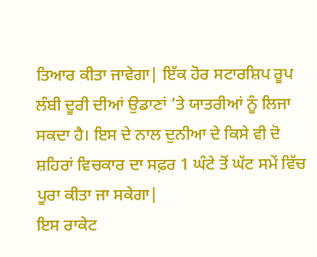ਤਿਆਰ ਕੀਤਾ ਜਾਵੇਗਾ| ਇੱਕ ਹੋਰ ਸਟਾਰਸ਼ਿਪ ਰੂਪ ਲੰਬੀ ਦੂਰੀ ਦੀਆਂ ਉਡਾਣਾਂ ’ਤੇ ਯਾਤਰੀਆਂ ਨੂੰ ਲਿਜਾ ਸਕਦਾ ਹੈ। ਇਸ ਦੇ ਨਾਲ ਦੁਨੀਆ ਦੇ ਕਿਸੇ ਵੀ ਦੋ ਸ਼ਹਿਰਾਂ ਵਿਚਕਾਰ ਦਾ ਸਫ਼ਰ 1 ਘੰਟੇ ਤੋਂ ਘੱਟ ਸਮੇਂ ਵਿੱਚ ਪੂਰਾ ਕੀਤਾ ਜਾ ਸਕੇਗਾ|
ਇਸ ਰਾਕੇਟ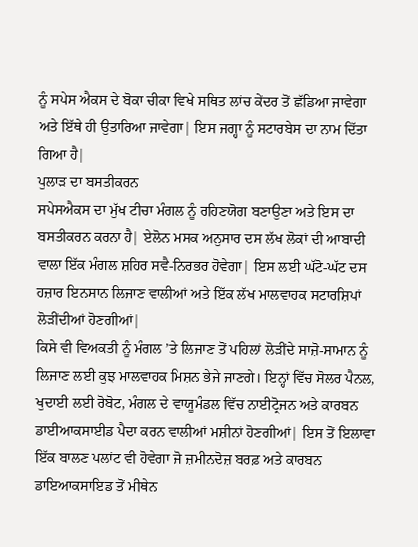ਨੂੰ ਸਪੇਸ ਐਕਸ ਦੇ ਬੋਕਾ ਚੀਕਾ ਵਿਖੇ ਸਥਿਤ ਲਾਂਚ ਕੇਂਦਰ ਤੋਂ ਛੱਡਿਆ ਜਾਵੇਗਾ ਅਤੇ ਇੱਥੇ ਹੀ ਉਤਾਰਿਆ ਜਾਵੇਗਾ| ਇਸ ਜਗ੍ਹਾ ਨੂੰ ਸਟਾਰਬੇਸ ਦਾ ਨਾਮ ਦਿੱਤਾ ਗਿਆ ਹੈ|
ਪੁਲਾੜ ਦਾ ਬਸਤੀਕਰਨ
ਸਪੇਸਐਕਸ ਦਾ ਮੁੱਖ ਟੀਚਾ ਮੰਗਲ ਨੂੰ ਰਹਿਣਯੋਗ ਬਣਾਉਣਾ ਅਤੇ ਇਸ ਦਾ ਬਸਤੀਕਰਨ ਕਰਨਾ ਹੈ| ਏਲੋਨ ਮਸਕ ਅਨੁਸਾਰ ਦਸ ਲੱਖ ਲੋਕਾਂ ਦੀ ਆਬਾਦੀ ਵਾਲਾ ਇੱਕ ਮੰਗਲ ਸ਼ਹਿਰ ਸਵੈ-ਨਿਰਭਰ ਹੋਵੇਗਾ| ਇਸ ਲਈ ਘੱਟੋ-ਘੱਟ ਦਸ ਹਜ਼ਾਰ ਇਨਸਾਨ ਲਿਜਾਣ ਵਾਲੀਆਂ ਅਤੇ ਇੱਕ ਲੱਖ ਮਾਲਵਾਹਕ ਸਟਾਰਸ਼ਿਪਾਂ ਲੋੜੀਂਦੀਆਂ ਹੋਣਗੀਆਂ|
ਕਿਸੇ ਵੀ ਵਿਅਕਤੀ ਨੂੰ ਮੰਗਲ ’ਤੇ ਲਿਜਾਣ ਤੋਂ ਪਹਿਲਾਂ ਲੋੜੀਂਦੇ ਸਾਜ਼ੋ-ਸਾਮਾਨ ਨੂੰ ਲਿਜਾਣ ਲਈ ਕੁਝ ਮਾਲਵਾਹਕ ਮਿਸ਼ਨ ਭੇਜੇ ਜਾਣਗੇ। ਇਨ੍ਹਾਂ ਵਿੱਚ ਸੋਲਰ ਪੈਨਲ, ਖੁਦਾਈ ਲਈ ਰੋਬੋਟ, ਮੰਗਲ ਦੇ ਵਾਯੂਮੰਡਲ ਵਿੱਚ ਨਾਈਟ੍ਰੋਜਨ ਅਤੇ ਕਾਰਬਨ ਡਾਈਆਕਸਾਈਡ ਪੈਦਾ ਕਰਨ ਵਾਲੀਆਂ ਮਸ਼ੀਨਾਂ ਹੋਣਗੀਆਂ| ਇਸ ਤੋਂ ਇਲਾਵਾ ਇੱਕ ਬਾਲਣ ਪਲਾਂਟ ਵੀ ਹੋਵੇਗਾ ਜੋ ਜ਼ਮੀਨਦੋਜ਼ ਬਰਫ਼ ਅਤੇ ਕਾਰਬਨ ਡਾਇਆਕਸਾਇਡ ਤੋਂ ਮੀਥੇਨ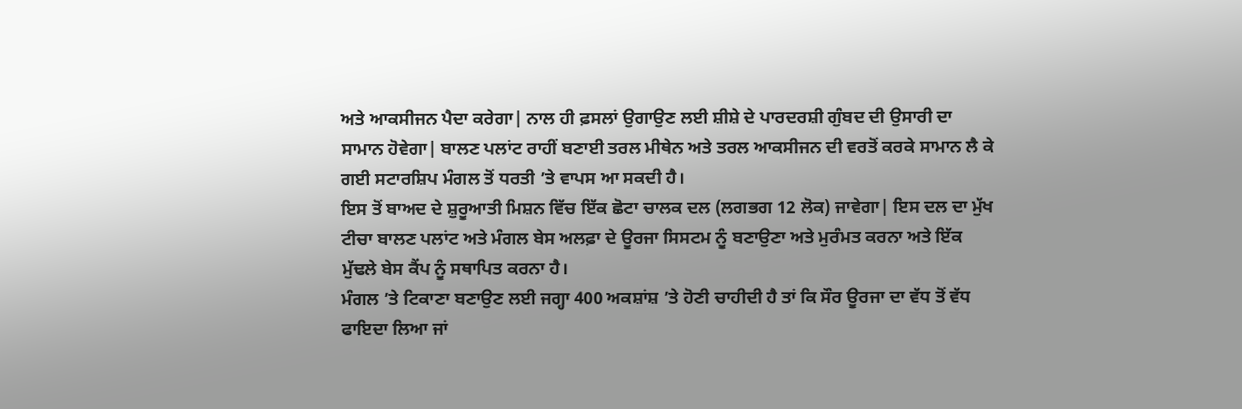ਅਤੇ ਆਕਸੀਜਨ ਪੈਦਾ ਕਰੇਗਾ| ਨਾਲ ਹੀ ਫ਼ਸਲਾਂ ਉਗਾਉਣ ਲਈ ਸ਼ੀਸ਼ੇ ਦੇ ਪਾਰਦਰਸ਼ੀ ਗੁੰਬਦ ਦੀ ਉਸਾਰੀ ਦਾ ਸਾਮਾਨ ਹੋਵੇਗਾ| ਬਾਲਣ ਪਲਾਂਟ ਰਾਹੀਂ ਬਣਾਈ ਤਰਲ ਮੀਥੇਨ ਅਤੇ ਤਰਲ ਆਕਸੀਜਨ ਦੀ ਵਰਤੋਂ ਕਰਕੇ ਸਾਮਾਨ ਲੈ ਕੇ ਗਈ ਸਟਾਰਸ਼ਿਪ ਮੰਗਲ ਤੋਂ ਧਰਤੀ ’ਤੇ ਵਾਪਸ ਆ ਸਕਦੀ ਹੈ।
ਇਸ ਤੋਂ ਬਾਅਦ ਦੇ ਸ਼ੁਰੂਆਤੀ ਮਿਸ਼ਨ ਵਿੱਚ ਇੱਕ ਛੋਟਾ ਚਾਲਕ ਦਲ (ਲਗਭਗ 12 ਲੋਕ) ਜਾਵੇਗਾ| ਇਸ ਦਲ ਦਾ ਮੁੱਖ ਟੀਚਾ ਬਾਲਣ ਪਲਾਂਟ ਅਤੇ ਮੰਗਲ ਬੇਸ ਅਲਫ਼ਾ ਦੇ ਊਰਜਾ ਸਿਸਟਮ ਨੂੰ ਬਣਾਉਣਾ ਅਤੇ ਮੁਰੰਮਤ ਕਰਨਾ ਅਤੇ ਇੱਕ ਮੁੱਢਲੇ ਬੇਸ ਕੈਂਪ ਨੂੰ ਸਥਾਪਿਤ ਕਰਨਾ ਹੈ।
ਮੰਗਲ ’ਤੇ ਟਿਕਾਣਾ ਬਣਾਉਣ ਲਈ ਜਗ੍ਹਾ 400 ਅਕਸ਼ਾਂਸ਼ ’ਤੇ ਹੋਣੀ ਚਾਹੀਦੀ ਹੈ ਤਾਂ ਕਿ ਸੌਰ ਊਰਜਾ ਦਾ ਵੱਧ ਤੋਂ ਵੱਧ ਫਾਇਦਾ ਲਿਆ ਜਾਂ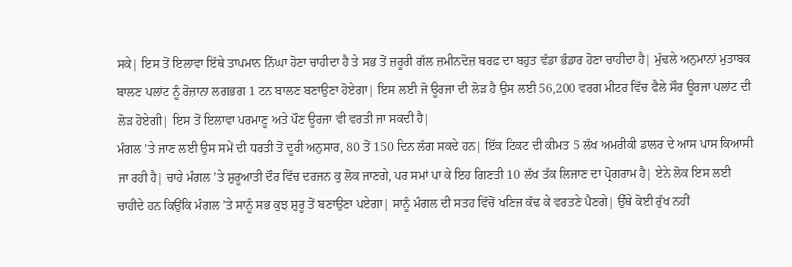ਸਕੇ| ਇਸ ਤੋਂ ਇਲਾਵਾ ਇੱਥੇ ਤਾਪਮਾਨ ਨਿੱਘਾ ਹੋਣਾ ਚਾਹੀਦਾ ਹੈ ਤੇ ਸਭ ਤੋਂ ਜ਼ਰੂਰੀ ਗੱਲ ਜ਼ਮੀਨਦੋਜ਼ ਬਰਫ਼ ਦਾ ਬਹੁਤ ਵੱਡਾ ਭੰਡਾਰ ਹੋਣਾ ਚਾਹੀਦਾ ਹੈ| ਮੁੱਢਲੇ ਅਨੁਮਾਨਾਂ ਮੁਤਾਬਕ ਬਾਲਣ ਪਲਾਂਟ ਨੂੰ ਰੋਜ਼ਾਨਾ ਲਗਭਗ 1 ਟਨ ਬਾਲਣ ਬਣਾਉਣਾ ਹੋਏਗਾ| ਇਸ ਲਈ ਜੋ ਊਰਜਾ ਦੀ ਲੋੜ ਹੈ ਉਸ ਲਈ 56,200 ਵਰਗ ਮੀਟਰ ਵਿੱਚ ਫੈਲੇ ਸੌਰ ਊਰਜਾ ਪਲਾਂਟ ਦੀ ਲੋੜ ਹੋਏਗੀ| ਇਸ ਤੋਂ ਇਲਾਵਾ ਪਰਮਾਣੂ ਅਤੇ ਪੌਣ ਊਰਜਾ ਵੀ ਵਰਤੀ ਜਾ ਸਕਦੀ ਹੈ|
ਮੰਗਲ ’ਤੇ ਜਾਣ ਲਈ ਉਸ ਸਮੇਂ ਦੀ ਧਰਤੀ ਤੋਂ ਦੂਰੀ ਅਨੁਸਾਰ, 80 ਤੋਂ 150 ਦਿਨ ਲੱਗ ਸਕਦੇ ਹਨ| ਇੱਕ ਟਿਕਟ ਦੀ ਕੀਮਤ 5 ਲੱਖ ਅਮਰੀਕੀ ਡਾਲਰ ਦੇ ਆਸ ਪਾਸ ਕਿਆਸੀ ਜਾ ਰਹੀ ਹੈ| ਚਾਹੇ ਮੰਗਲ ’ਤੇ ਸ਼ੁਰੂਆਤੀ ਦੌਰ ਵਿੱਚ ਦਰਜਨ ਕੁ ਲੋਕ ਜਾਣਗੇ, ਪਰ ਸਮਾਂ ਪਾ ਕੇ ਇਹ ਗਿਣਤੀ 10 ਲੱਖ ਤੱਕ ਲਿਜਾਣ ਦਾ ਪ੍ਰੋਗਰਾਮ ਹੈ| ਏਨੇ ਲੋਕ ਇਸ ਲਈ ਚਾਹੀਦੇ ਹਨ ਕਿਉਂਕਿ ਮੰਗਲ ’ਤੇ ਸਾਨੂੰ ਸਭ ਕੁਝ ਸ਼ੁਰੂ ਤੋਂ ਬਣਾਉਣਾ ਪਏਗਾ| ਸਾਨੂੰ ਮੰਗਲ ਦੀ ਸਤਹ ਵਿੱਚੋਂ ਖਣਿਜ ਕੱਢ ਕੇ ਵਰਤਣੇ ਪੈਣਗੇ| ਉੱਥੇ ਕੋਈ ਰੁੱਖ ਨਹੀਂ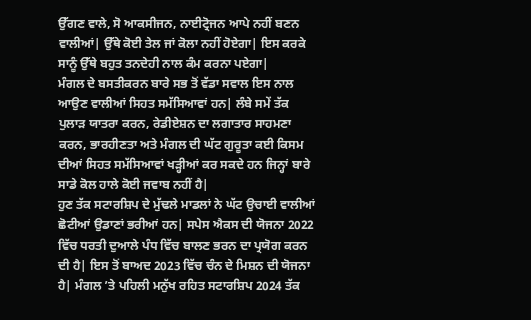ਉੱਗਣ ਵਾਲੇ, ਸੋ ਆਕਸੀਜਨ, ਨਾਈਟ੍ਰੋਜਨ ਆਪੇ ਨਹੀਂ ਬਣਨ ਵਾਲੀਆਂ| ਉੱਥੇ ਕੋਈ ਤੇਲ ਜਾਂ ਕੋਲਾ ਨਹੀਂ ਹੋਏਗਾ| ਇਸ ਕਰਕੇ ਸਾਨੂੰ ਉੱਥੇ ਬਹੁਤ ਤਨਦੇਹੀ ਨਾਲ ਕੰਮ ਕਰਨਾ ਪਏਗਾ|
ਮੰਗਲ ਦੇ ਬਸਤੀਕਰਨ ਬਾਰੇ ਸਭ ਤੋਂ ਵੱਡਾ ਸਵਾਲ ਇਸ ਨਾਲ ਆਉਣ ਵਾਲੀਆਂ ਸਿਹਤ ਸਮੱਸਿਆਵਾਂ ਹਨ| ਲੰਬੇ ਸਮੇਂ ਤੱਕ ਪੁਲਾੜ ਯਾਤਰਾ ਕਰਨ, ਰੇਡੀਏਸ਼ਨ ਦਾ ਲਗਾਤਾਰ ਸਾਹਮਣਾ ਕਰਨ, ਭਾਰਹੀਣਤਾ ਅਤੇ ਮੰਗਲ ਦੀ ਘੱਟ ਗੁਰੂਤਾ ਕਈ ਕਿਸਮ ਦੀਆਂ ਸਿਹਤ ਸਮੱਸਿਆਵਾਂ ਖੜ੍ਹੀਆਂ ਕਰ ਸਕਦੇ ਹਨ ਜਿਨ੍ਹਾਂ ਬਾਰੇ ਸਾਡੇ ਕੋਲ ਹਾਲੇ ਕੋਈ ਜਵਾਬ ਨਹੀਂ ਹੈ|
ਹੁਣ ਤੱਕ ਸਟਾਰਸ਼ਿਪ ਦੇ ਮੁੱਢਲੇ ਮਾਡਲਾਂ ਨੇ ਘੱਟ ਉਚਾਈ ਵਾਲੀਆਂ ਛੋਟੀਆਂ ਉਡਾਣਾਂ ਭਰੀਆਂ ਹਨ| ਸਪੇਸ ਐਕਸ ਦੀ ਯੋਜਨਾ 2022 ਵਿੱਚ ਧਰਤੀ ਦੁਆਲੇ ਪੰਧ ਵਿੱਚ ਬਾਲਣ ਭਰਨ ਦਾ ਪ੍ਰਯੋਗ ਕਰਨ ਦੀ ਹੈ| ਇਸ ਤੋਂ ਬਾਅਦ 2023 ਵਿੱਚ ਚੰਨ ਦੇ ਮਿਸ਼ਨ ਦੀ ਯੋਜਨਾ ਹੈ| ਮੰਗਲ ’ਤੇ ਪਹਿਲੀ ਮਨੁੱਖ ਰਹਿਤ ਸਟਾਰਸ਼ਿਪ 2024 ਤੱਕ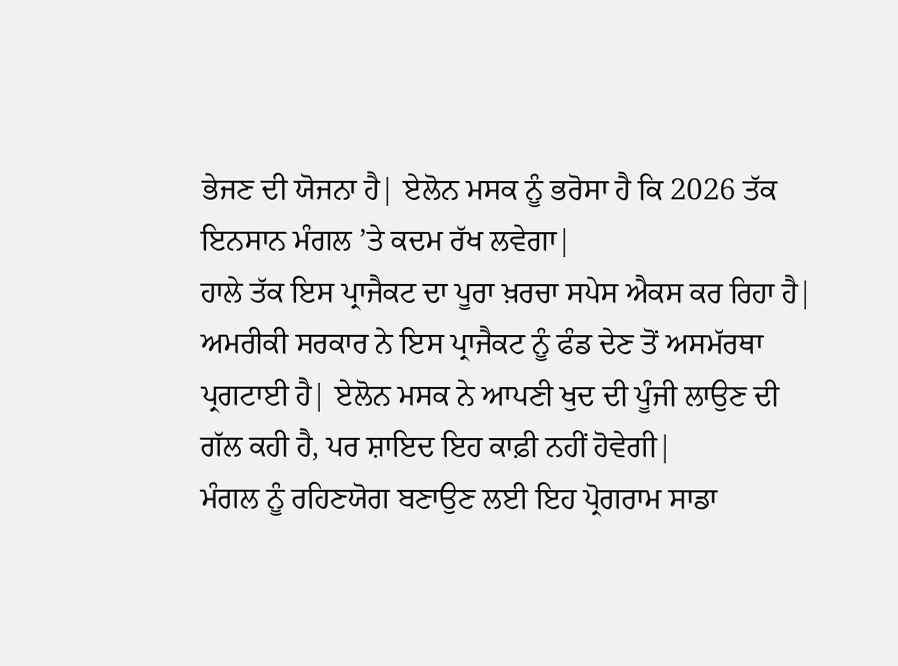ਭੇਜਣ ਦੀ ਯੋਜਨਾ ਹੈ| ਏਲੋਨ ਮਸਕ ਨੂੰ ਭਰੋਸਾ ਹੈ ਕਿ 2026 ਤੱਕ ਇਨਸਾਨ ਮੰਗਲ ’ਤੇ ਕਦਮ ਰੱਖ ਲਵੇਗਾ|
ਹਾਲੇ ਤੱਕ ਇਸ ਪ੍ਰਾਜੈਕਟ ਦਾ ਪੂਰਾ ਖ਼ਰਚਾ ਸਪੇਸ ਐਕਸ ਕਰ ਰਿਹਾ ਹੈ| ਅਮਰੀਕੀ ਸਰਕਾਰ ਨੇ ਇਸ ਪ੍ਰਾਜੈਕਟ ਨੂੰ ਫੰਡ ਦੇਣ ਤੋਂ ਅਸਮੱਰਥਾ ਪ੍ਰਗਟਾਈ ਹੈ| ਏਲੋਨ ਮਸਕ ਨੇ ਆਪਣੀ ਖੁਦ ਦੀ ਪੂੰਜੀ ਲਾਉਣ ਦੀ ਗੱਲ ਕਹੀ ਹੈ, ਪਰ ਸ਼ਾਇਦ ਇਹ ਕਾਫ਼ੀ ਨਹੀਂ ਹੋਵੇਗੀ|
ਮੰਗਲ ਨੂੰ ਰਹਿਣਯੋਗ ਬਣਾਉਣ ਲਈ ਇਹ ਪ੍ਰੋਗਰਾਮ ਸਾਡਾ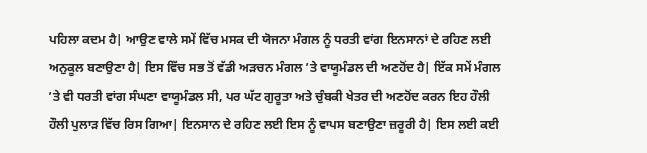ਪਹਿਲਾ ਕਦਮ ਹੈ| ਆਉਣ ਵਾਲੇ ਸਮੇਂ ਵਿੱਚ ਮਸਕ ਦੀ ਯੋਜਨਾ ਮੰਗਲ ਨੂੰ ਧਰਤੀ ਵਾਂਗ ਇਨਸਾਨਾਂ ਦੇ ਰਹਿਣ ਲਈ ਅਨੁਕੂਲ ਬਣਾਉਣਾ ਹੈ| ਇਸ ਵਿੱਚ ਸਭ ਤੋਂ ਵੱਡੀ ਅੜਚਨ ਮੰਗਲ ’ਤੇ ਵਾਯੂਮੰਡਲ ਦੀ ਅਣਹੋਂਦ ਹੈ| ਇੱਕ ਸਮੇਂ ਮੰਗਲ ’ਤੇ ਵੀ ਧਰਤੀ ਵਾਂਗ ਸੰਘਣਾ ਵਾਯੂਮੰਡਲ ਸੀ, ਪਰ ਘੱਟ ਗੁਰੂਤਾ ਅਤੇ ਚੁੰਬਕੀ ਖੇਤਰ ਦੀ ਅਣਹੋਂਦ ਕਰਨ ਇਹ ਹੌਲੀ ਹੌਲੀ ਪੁਲਾੜ ਵਿੱਚ ਰਿਸ ਗਿਆ| ਇਨਸਾਨ ਦੇ ਰਹਿਣ ਲਈ ਇਸ ਨੂੰ ਵਾਪਸ ਬਣਾਉਣਾ ਜ਼ਰੂਰੀ ਹੈ| ਇਸ ਲਈ ਕਈ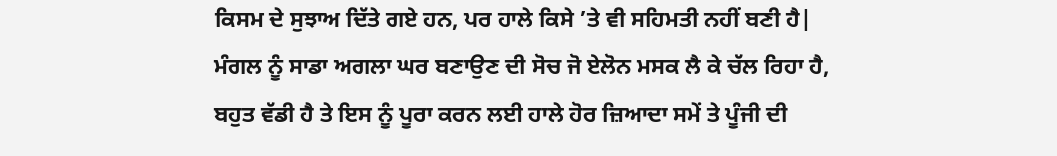ਕਿਸਮ ਦੇ ਸੁਝਾਅ ਦਿੱਤੇ ਗਏ ਹਨ, ਪਰ ਹਾਲੇ ਕਿਸੇ ’ਤੇ ਵੀ ਸਹਿਮਤੀ ਨਹੀਂ ਬਣੀ ਹੈ| ਮੰਗਲ ਨੂੰ ਸਾਡਾ ਅਗਲਾ ਘਰ ਬਣਾਉਣ ਦੀ ਸੋਚ ਜੋ ਏਲੋਨ ਮਸਕ ਲੈ ਕੇ ਚੱਲ ਰਿਹਾ ਹੈ, ਬਹੁਤ ਵੱਡੀ ਹੈ ਤੇ ਇਸ ਨੂੰ ਪੂਰਾ ਕਰਨ ਲਈ ਹਾਲੇ ਹੋਰ ਜ਼ਿਆਦਾ ਸਮੇਂ ਤੇ ਪੂੰਜੀ ਦੀ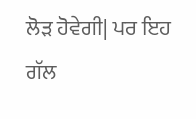ਲੋੜ ਹੋਵੇਗੀ| ਪਰ ਇਹ ਗੱਲ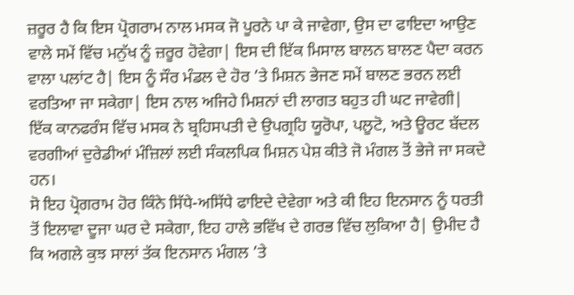ਜ਼ਰੂਰ ਹੈ ਕਿ ਇਸ ਪ੍ਰੋਗਰਾਮ ਨਾਲ ਮਸਕ ਜੋ ਪੂਰਨੇ ਪਾ ਕੇ ਜਾਵੇਗਾ, ਉਸ ਦਾ ਫਾਇਦਾ ਆਉਣ ਵਾਲੇ ਸਮੇਂ ਵਿੱਚ ਮਨੁੱਖ ਨੂੰ ਜ਼ਰੂਰ ਹੋਵੇਗਾ| ਇਸ ਦੀ ਇੱਕ ਮਿਸਾਲ ਬਾਲਨ ਬਾਲਣ ਪੈਦਾ ਕਰਨ ਵਾਲਾ ਪਲਾਂਟ ਹੈ| ਇਸ ਨੂੰ ਸੌਰ ਮੰਡਲ ਦੇ ਹੋਰ ’ਤੇ ਮਿਸ਼ਨ ਭੇਜਣ ਸਮੇਂ ਬਾਲਣ ਭਰਨ ਲਈ ਵਰਤਿਆ ਜਾ ਸਕੇਗਾ| ਇਸ ਨਾਲ ਅਜਿਹੇ ਮਿਸ਼ਨਾਂ ਦੀ ਲਾਗਤ ਬਹੁਤ ਹੀ ਘਟ ਜਾਵੇਗੀ| ਇੱਕ ਕਾਨਫਰੰਸ ਵਿੱਚ ਮਸਕ ਨੇ ਬ੍ਰਹਿਸਪਤੀ ਦੇ ਉਪਗ੍ਰਹਿ ਯੂਰੋਪਾ, ਪਲੂਟੋ, ਅਤੇ ਊਰਟ ਬੱਦਲ ਵਰਗੀਆਂ ਦੁਰੇਡੀਆਂ ਮੰਜ਼ਿਲਾਂ ਲਈ ਸੰਕਲਪਿਕ ਮਿਸ਼ਨ ਪੇਸ਼ ਕੀਤੇ ਜੋ ਮੰਗਲ ਤੋਂ ਭੇਜੇ ਜਾ ਸਕਦੇ ਹਨ।
ਸੋ ਇਹ ਪ੍ਰੋਗਰਾਮ ਹੋਰ ਕਿੰਨੇ ਸਿੱਧੇ-ਅਸਿੱਧੇ ਫਾਇਦੇ ਦੇਵੇਗਾ ਅਤੇ ਕੀ ਇਹ ਇਨਸਾਨ ਨੂੰ ਧਰਤੀ ਤੋਂ ਇਲਾਵਾ ਦੂਜਾ ਘਰ ਦੇ ਸਕੇਗਾ, ਇਹ ਹਾਲੇ ਭਵਿੱਖ ਦੇ ਗਰਭ ਵਿੱਚ ਲੁਕਿਆ ਹੈ| ਉਮੀਦ ਹੈ ਕਿ ਅਗਲੇ ਕੁਝ ਸਾਲਾਂ ਤੱਕ ਇਨਸਾਨ ਮੰਗਲ ’ਤੇ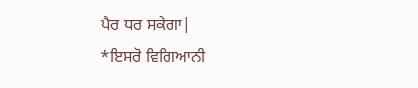ਪੈਰ ਧਰ ਸਕੇਗਾ|
*ਇਸਰੋ ਵਿਗਿਆਨੀ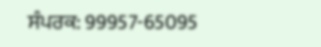ਸੰਪਰਕ: 99957-65095